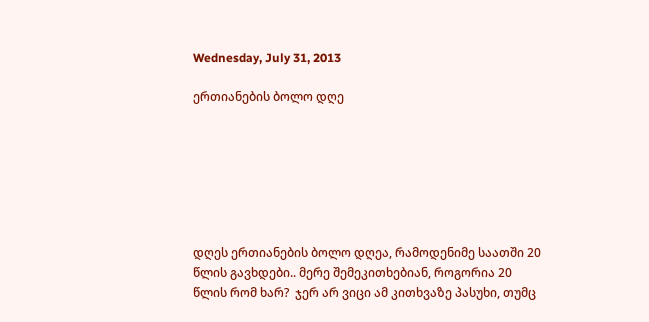Wednesday, July 31, 2013

ერთიანების ბოლო დღე







დღეს ერთიანების ბოლო დღეა, რამოდენიმე საათში 20 წლის გავხდები.. მერე შემეკითხებიან, როგორია 20 წლის რომ ხარ?  ჯერ არ ვიცი ამ კითხვაზე პასუხი, თუმც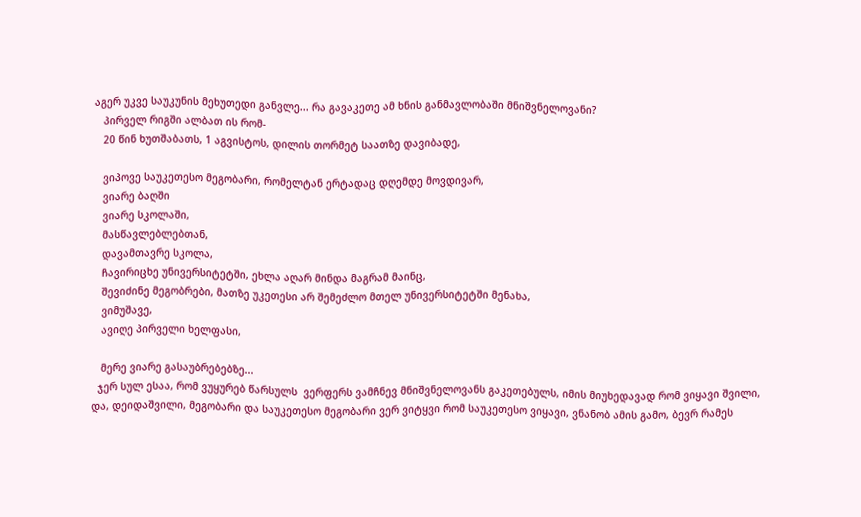აგერ უკვე საუკუნის მეხუთედი განვლე... რა გავაკეთე ამ ხნის განმავლობაში მნიშვნელოვანი?
   პირველ რიგში ალბათ ის რომ-
   20 წინ ხუთშაბათს, 1 აგვისტოს, დილის თორმეტ საათზე დავიბადე,

   ვიპოვე საუკეთესო მეგობარი, რომელტან ერტადაც დღემდე მოვდივარ,
   ვიარე ბაღში
   ვიარე სკოლაში,
   მასწავლებლებთან,
   დავამთავრე სკოლა,
   ჩავირიცხე უნივერსიტეტში, ეხლა აღარ მინდა მაგრამ მაინც,
   შევიძინე მეგობრები, მათზე უკეთესი არ შემეძლო მთელ უნივერსიტეტში მენახა,
   ვიმუშავე,
   ავიღე პირველი ხელფასი,

   მერე ვიარე გასაუბრებებზე...
  ჯერ სულ ესაა, რომ ვუყურებ წარსულს  ვერფერს ვამჩნევ მნიშვნელოვანს გაკეთებულს, იმის მიუხედავად რომ ვიყავი შვილი, და, დეიდაშვილი, მეგობარი და საუკეთესო მეგობარი ვერ ვიტყვი რომ საუკეთესო ვიყავი, ვნანობ ამის გამო, ბევრ რამეს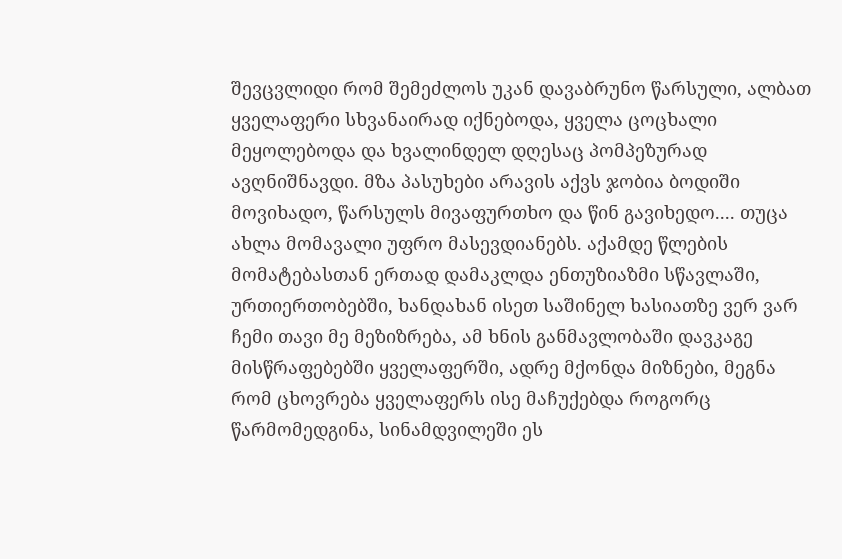შევცვლიდი რომ შემეძლოს უკან დავაბრუნო წარსული, ალბათ ყველაფერი სხვანაირად იქნებოდა, ყველა ცოცხალი მეყოლებოდა და ხვალინდელ დღესაც პომპეზურად ავღნიშნავდი. მზა პასუხები არავის აქვს ჯობია ბოდიში მოვიხადო, წარსულს მივაფურთხო და წინ გავიხედო.... თუცა ახლა მომავალი უფრო მასევდიანებს. აქამდე წლების მომატებასთან ერთად დამაკლდა ენთუზიაზმი სწავლაში, ურთიერთობებში, ხანდახან ისეთ საშინელ ხასიათზე ვერ ვარ ჩემი თავი მე მეზიზრება, ამ ხნის განმავლობაში დავკაგე მისწრაფებებში ყველაფერში, ადრე მქონდა მიზნები, მეგნა რომ ცხოვრება ყველაფერს ისე მაჩუქებდა როგორც წარმომედგინა, სინამდვილეში ეს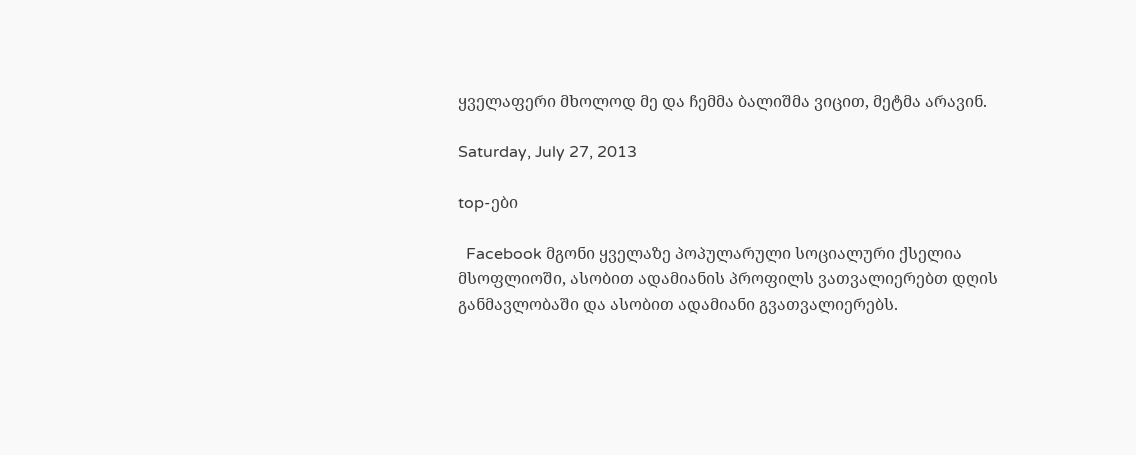ყველაფერი მხოლოდ მე და ჩემმა ბალიშმა ვიცით, მეტმა არავინ.

Saturday, July 27, 2013

top-ები

  Facebook მგონი ყველაზე პოპულარული სოციალური ქსელია მსოფლიოში, ასობით ადამიანის პროფილს ვათვალიერებთ დღის განმავლობაში და ასობით ადამიანი გვათვალიერებს.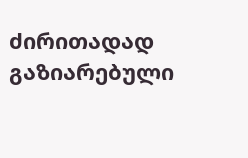ძირითადად გაზიარებული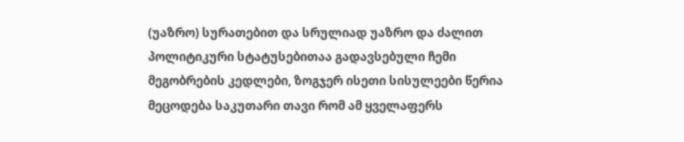(უაზრო) სურათებით და სრულიად უაზრო და ძალით პოლიტიკური სტატუსებითაა გადავსებული ჩემი მეგობრების კედლები, ზოგჯერ ისეთი სისულეები წერია მეცოდება საკუთარი თავი რომ ამ ყველაფერს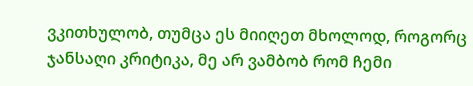ვკითხულობ, თუმცა ეს მიიღეთ მხოლოდ, როგორც ჯანსაღი კრიტიკა, მე არ ვამბობ რომ ჩემი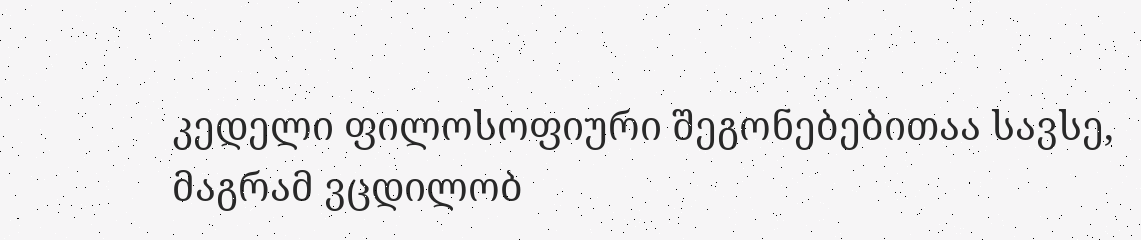კედელი ფილოსოფიური შეგონებებითაა სავსე, მაგრამ ვცდილობ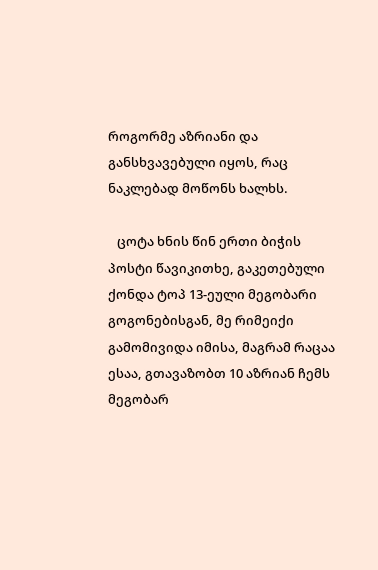როგორმე აზრიანი და განსხვავებული იყოს, რაც ნაკლებად მოწონს ხალხს.

   ცოტა ხნის წინ ერთი ბიჭის პოსტი წავიკითხე, გაკეთებული ქონდა ტოპ 13-ეული მეგობარი გოგონებისგან, მე რიმეიქი გამომივიდა იმისა, მაგრამ რაცაა ესაა, გთავაზობთ 10 აზრიან ჩემს მეგობარ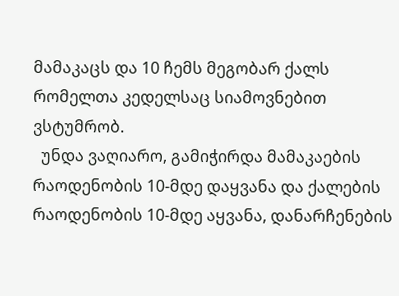მამაკაცს და 10 ჩემს მეგობარ ქალს რომელთა კედელსაც სიამოვნებით ვსტუმრობ.
  უნდა ვაღიარო, გამიჭირდა მამაკაების რაოდენობის 10-მდე დაყვანა და ქალების რაოდენობის 10-მდე აყვანა, დანარჩენების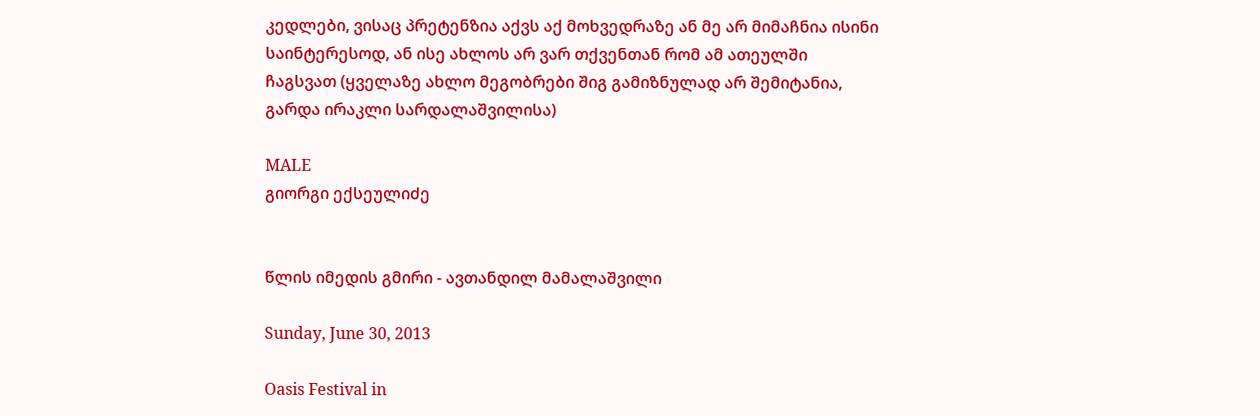კედლები, ვისაც პრეტენზია აქვს აქ მოხვედრაზე ან მე არ მიმაჩნია ისინი საინტერესოდ, ან ისე ახლოს არ ვარ თქვენთან რომ ამ ათეულში ჩაგსვათ (ყველაზე ახლო მეგობრები შიგ გამიზნულად არ შემიტანია, გარდა ირაკლი სარდალაშვილისა)

MALE
გიორგი ექსეულიძე


წლის იმედის გმირი - ავთანდილ მამალაშვილი

Sunday, June 30, 2013

Oasis Festival in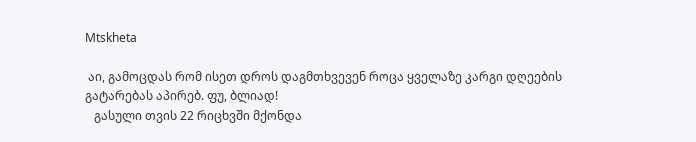Mtskheta

 აი, გამოცდას რომ ისეთ დროს დაგმთხვევენ როცა ყველაზე კარგი დღეების გატარებას აპირებ. ფუ, ბლიად!
   გასული თვის 22 რიცხვში მქონდა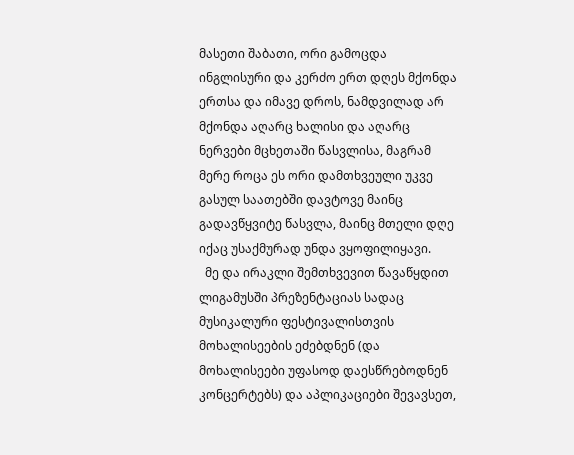მასეთი შაბათი, ორი გამოცდა ინგლისური და კერძო ერთ დღეს მქონდა ერთსა და იმავე დროს, ნამდვილად არ მქონდა აღარც ხალისი და აღარც ნერვები მცხეთაში წასვლისა, მაგრამ მერე როცა ეს ორი დამთხვეული უკვე გასულ საათებში დავტოვე მაინც გადავწყვიტე წასვლა, მაინც მთელი დღე იქაც უსაქმურად უნდა ვყოფილიყავი.
  მე და ირაკლი შემთხვევით წავაწყდით ლიგამუსში პრეზენტაციას სადაც მუსიკალური ფესტივალისთვის მოხალისეების ეძებდნენ (და მოხალისეები უფასოდ დაესწრებოდნენ კონცერტებს) და აპლიკაციები შევავსეთ,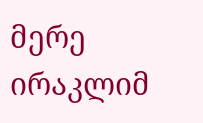მერე ირაკლიმ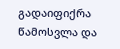გადაიფიქრა წამოსვლა და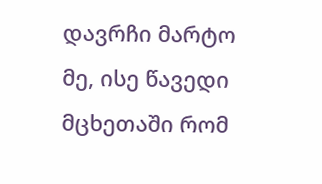დავრჩი მარტო მე, ისე წავედი მცხეთაში რომ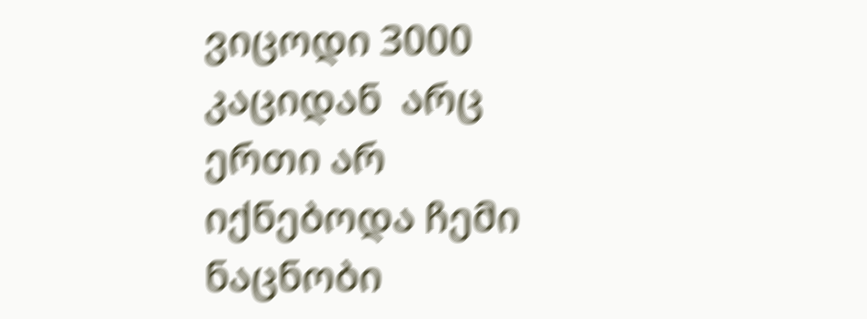ვიცოდი 3000 კაციდან  არც ერთი არ იქნებოდა ჩემი ნაცნობი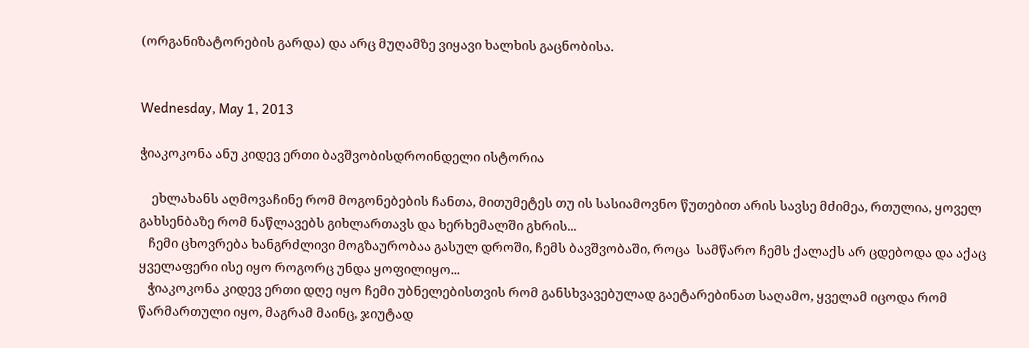(ორგანიზატორების გარდა) და არც მუღამზე ვიყავი ხალხის გაცნობისა.


Wednesday, May 1, 2013

ჭიაკოკონა ანუ კიდევ ერთი ბავშვობისდროინდელი ისტორია

    ეხლახანს აღმოვაჩინე რომ მოგონებების ჩანთა, მითუმეტეს თუ ის სასიამოვნო წუთებით არის სავსე მძიმეა, რთულია, ყოველ გახსენბაზე რომ ნაწლავებს გიხლართავს და ხერხემალში გხრის...
   ჩემი ცხოვრება ხანგრძლივი მოგზაურობაა გასულ დროში, ჩემს ბავშვობაში, როცა  სამწარო ჩემს ქალაქს არ ცდებოდა და აქაც ყველაფერი ისე იყო როგორც უნდა ყოფილიყო...
   ჭიაკოკონა კიდევ ერთი დღე იყო ჩემი უბნელებისთვის რომ განსხვავებულად გაეტარებინათ საღამო, ყველამ იცოდა რომ წარმართული იყო, მაგრამ მაინც, ჯიუტად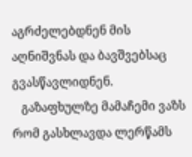აგრძელებდნენ მის აღნიშვნას და ბავშვებსაც გვასწავლიდნენ.
   გაზაფხულზე მამაჩემი ვაზს რომ გასხლავდა ლერწამს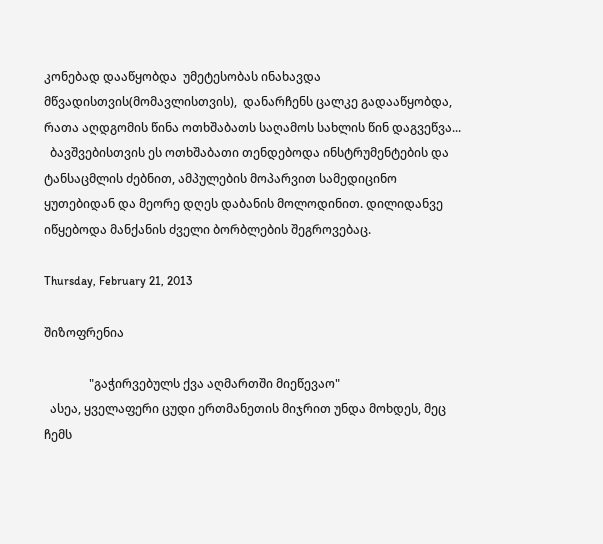კონებად დააწყობდა  უმეტესობას ინახავდა მწვადისთვის(მომავლისთვის),  დანარჩენს ცალკე გადააწყობდა, რათა აღდგომის წინა ოთხშაბათს საღამოს სახლის წინ დაგვეწვა...
  ბავშვებისთვის ეს ოთხშაბათი თენდებოდა ინსტრუმენტების და ტანსაცმლის ძებნით, ამპულების მოპარვით სამედიცინო ყუთებიდან და მეორე დღეს დაბანის მოლოდინით. დილიდანვე იწყებოდა მანქანის ძველი ბორბლების შეგროვებაც.

Thursday, February 21, 2013

შიზოფრენია

               "გაჭირვებულს ქვა აღმართში მიეწევაო"
  ასეა, ყველაფერი ცუდი ერთმანეთის მიჯრით უნდა მოხდეს, მეც ჩემს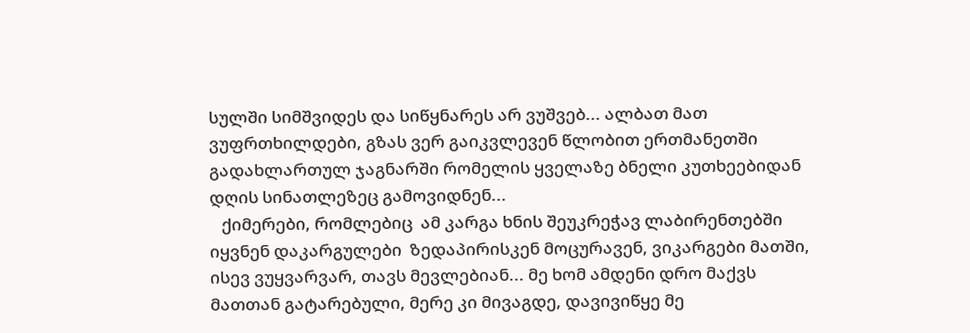სულში სიმშვიდეს და სიწყნარეს არ ვუშვებ... ალბათ მათ ვუფრთხილდები, გზას ვერ გაიკვლევენ წლობით ერთმანეთში გადახლართულ ჯაგნარში რომელის ყველაზე ბნელი კუთხეებიდან დღის სინათლეზეც გამოვიდნენ...
   ქიმერები, რომლებიც  ამ კარგა ხნის შეუკრეჭავ ლაბირენთებში იყვნენ დაკარგულები  ზედაპირისკენ მოცურავენ, ვიკარგები მათში, ისევ ვუყვარვარ, თავს მევლებიან... მე ხომ ამდენი დრო მაქვს მათთან გატარებული, მერე კი მივაგდე, დავივიწყე მე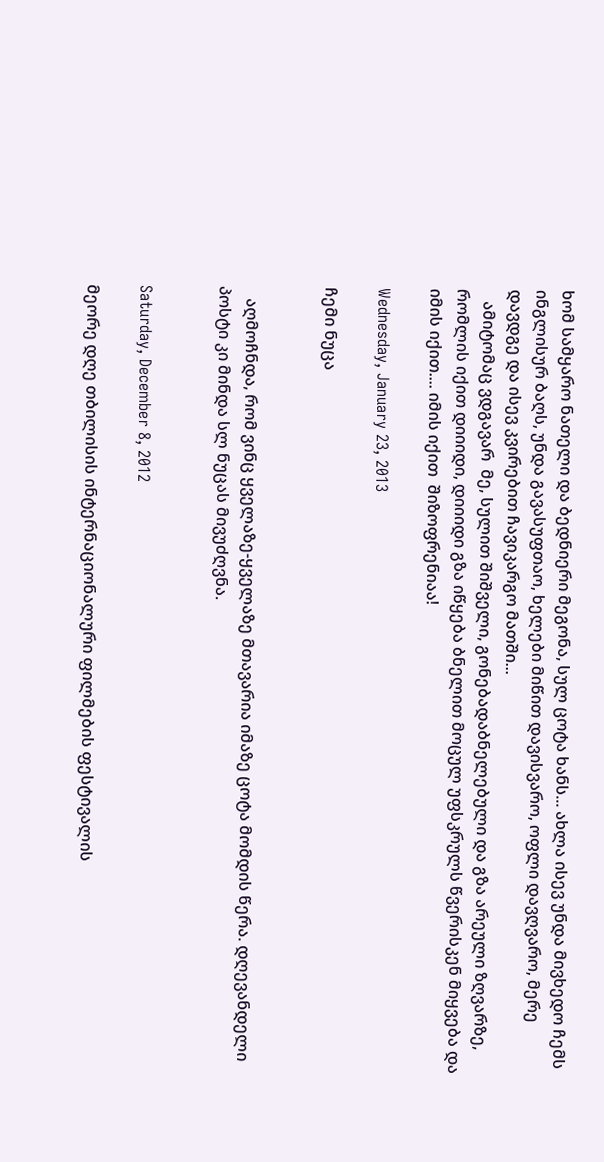ხომ სამყარო ნათელი და ბედნიერი მეგონა, სულ ცოტა ხანს... ახლა ისევ უნდა მივხედო ჩემს ინგლისურ ბაღს, უნდა გავასუფთაო, ხელები მიწით დავისვარო, ოფლი დავღვარო, მერე დავდგე და ისევ კვირებით ჩავიკარგო მათში...
   ამიტომაც ვდგავარ  მე, სულით შიშველი, გონებადაბნელებული და გზა არეული ზღვარზე, რომლის იქით დიიიდი, დიიიდი გზა იწყება ბნელით მოცულ უფსკრულს წვერისკენ მიყვება და იმის იქით.... იმის იქით  შიზოფრენიაა!

Wednesday, January 23, 2013

ჩემი ნუცა


   აღმოჩნდა, რომ ვინც ყველაზე-ყველაზე მთავარია იმაზე ცოტა მომდის წერა. დღევანდელი პოსტი კი მინდა სლ ნუცას მივუძღვნა.


Saturday, December 8, 2012

მეორე დღე თბილისის ინტერნაციონალური ფილმების ფესტივალის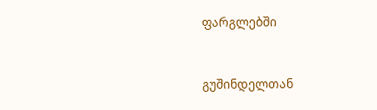ფარგლებში


გუშინდელთან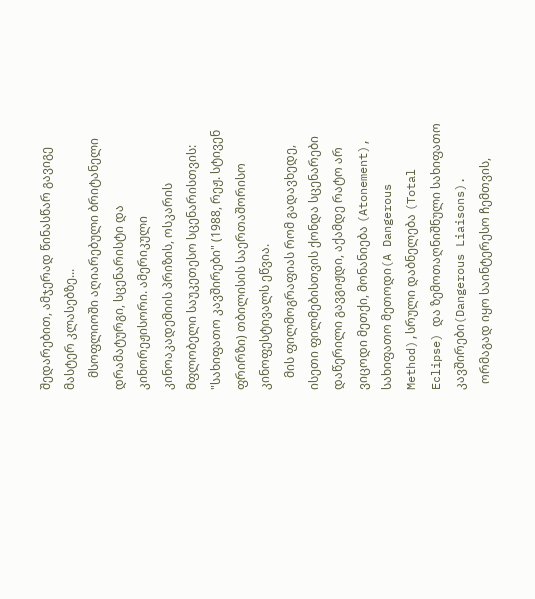შედარებით, ამჯერად წინასწარ გავიგე მასტერ კლასებზე...
    მსოფლიოში აღიარებული ბრიტანელი დრამატურგი, სცენარისტი და კინორეჟისორი. ამერიკული კინოაკადემიის პრიზის, ოსკარის მფლობელი საუკეთესო სცენარისთვის: "სახიფათო კავშირები" (1988, რეჟ. სტივენ ფრირზი) თბილისის საერთაშორისო კინოფესტივალს ეწვია.
    მის ფილმოგრაფიას რომ გადავხედე, ისეთი ფილმებისთვის ქონდა სცენარები დაწერილი გავგიჟდი, აქამდე რატო არ ვიცოდი მეთქი, მონანიება (Atonement), სახიფათო მეთოდი(A Dangerous Method),სრული დაბნელება (Total Eclipse) და ზემოთაღნიშნული სახიფათო კავშირები(Dangerous Liaisons).
  ორმაგად იყო საინტერესო ჩემთვის,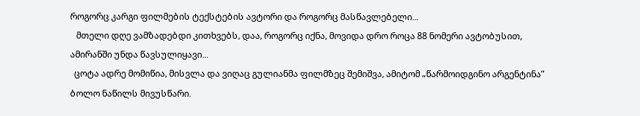როგორც კარგი ფილმების ტექსტების ავტორი და როგორც მასწავლებელი...
   მთელი დღე ვამზადებდი კითხვებს, დაა, როგორც იქნა, მოვიდა დრო როცა 88 ნომერი ავტობუსით, ამირანში უნდა წავსულიყავი...
  ცოტა ადრე მომიწია, მისვლა და ვიღაც გულიანმა ფილმზეც შემიშვა, ამიტომ „წარმოიდგინო არგენტინა“ ბოლო ნაწილს მივუსწარი.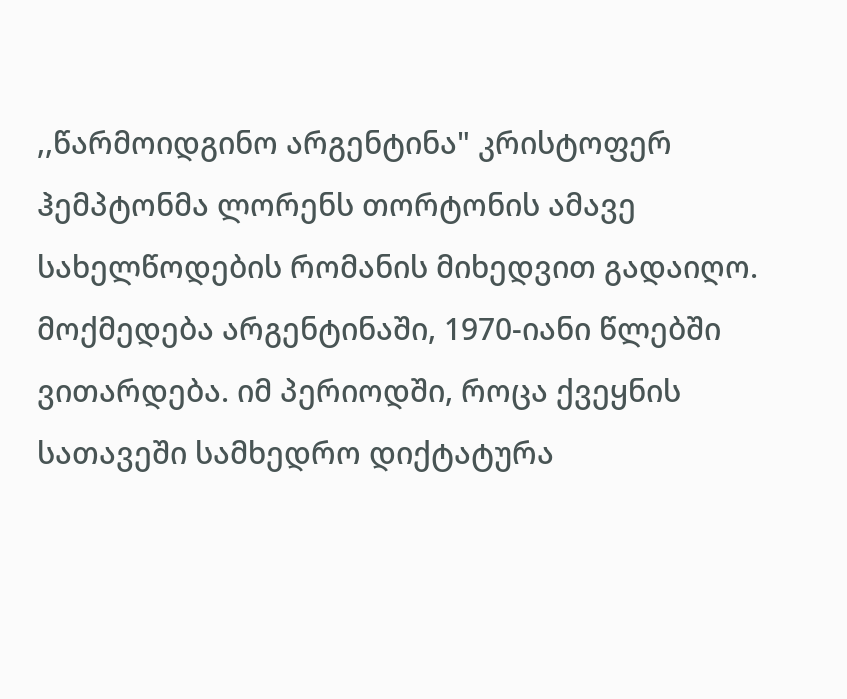,,წარმოიდგინო არგენტინა" კრისტოფერ ჰემპტონმა ლორენს თორტონის ამავე სახელწოდების რომანის მიხედვით გადაიღო. მოქმედება არგენტინაში, 1970-იანი წლებში ვითარდება. იმ პერიოდში, როცა ქვეყნის სათავეში სამხედრო დიქტატურა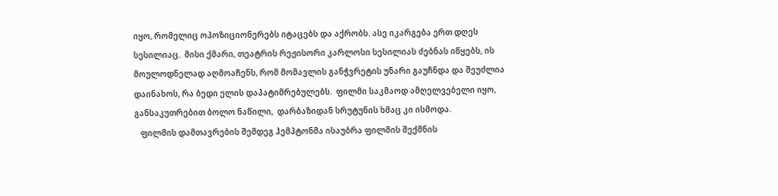იყო, რომელიც ოპოზიციონერებს იტაცებს და აქრობს. ასე იკარგება ერთ დღეს სესილიაც.  მისი ქმარი, თეატრის რეჟისორი კარლოსი სესილიას ძებნას იწყებს, ის მოულოდნელად აღმოაჩენს, რომ მომავლის განჭვრეტის უნარი გაუჩნდა და შეუძლია დაინახოს, რა ბედი ელის დაპატიმრებულებს.  ფილმი საკმაოდ ამღელვებელი იყო, განსაკუთრებით ბოლო ნაწილი,  დარბაზიდან სრუტუნის ხმაც კი ისმოდა.
   ფილმის დამთავრების შემდეგ ჰემპტონმა ისაუბრა ფილმის შექმნის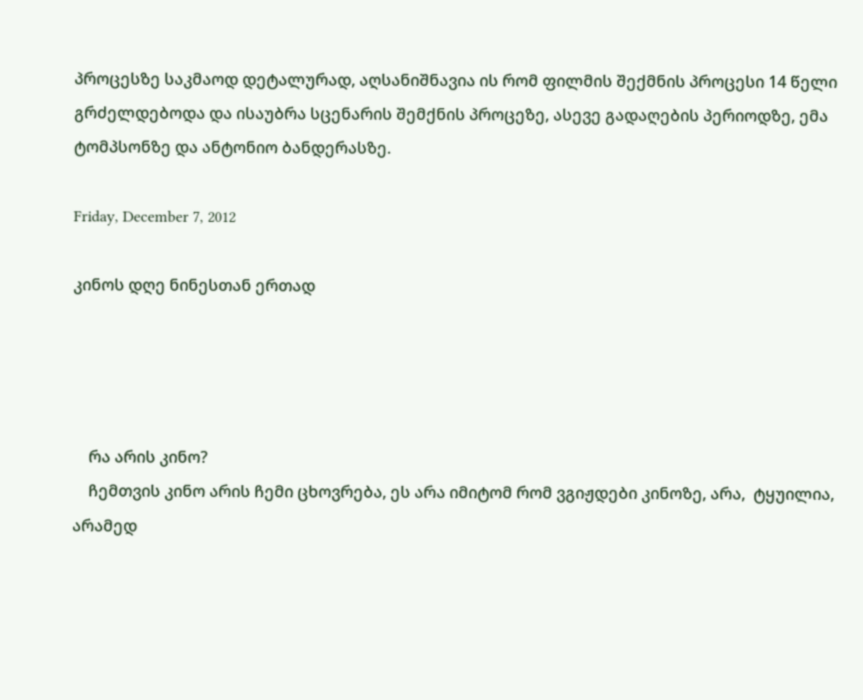პროცესზე საკმაოდ დეტალურად, აღსანიშნავია ის რომ ფილმის შექმნის პროცესი 14 წელი გრძელდებოდა და ისაუბრა სცენარის შემქნის პროცეზე, ასევე გადაღების პერიოდზე, ემა ტომპსონზე და ანტონიო ბანდერასზე.

Friday, December 7, 2012

კინოს დღე ნინესთან ერთად




    რა არის კინო?
    ჩემთვის კინო არის ჩემი ცხოვრება, ეს არა იმიტომ რომ ვგიჟდები კინოზე, არა,  ტყუილია, არამედ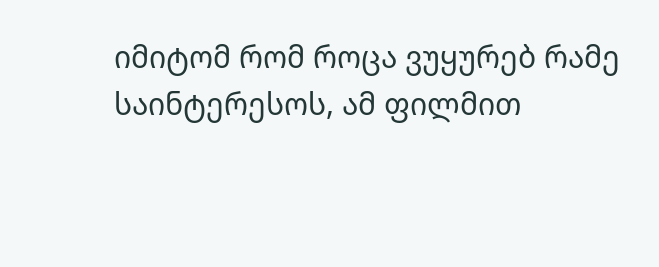იმიტომ რომ როცა ვუყურებ რამე საინტერესოს, ამ ფილმით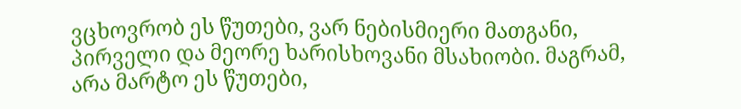ვცხოვრობ ეს წუთები, ვარ ნებისმიერი მათგანი, პირველი და მეორე ხარისხოვანი მსახიობი. მაგრამ, არა მარტო ეს წუთები,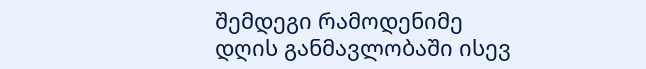შემდეგი რამოდენიმე დღის განმავლობაში ისევ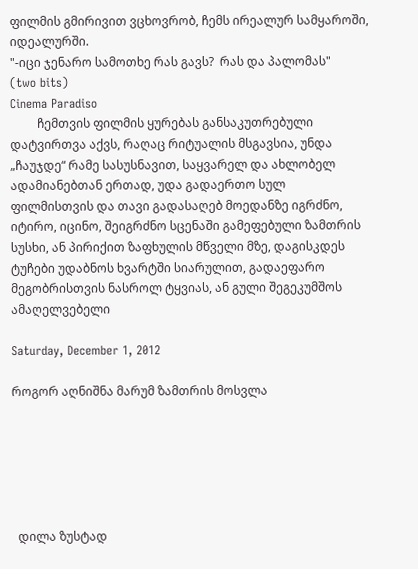ფილმის გმირივით ვცხოვრობ, ჩემს ირეალურ სამყაროში, იდეალურში.
"-იცი ჯენარო სამოთხე რას გავს?  რას და პალომას"
(two bits)
Cinema Paradiso
         ჩემთვის ფილმის ყურებას განსაკუთრებული დატვირთვა აქვს, რაღაც რიტუალის მსგავსია, უნდა „ჩაუჯდე“ რამე სასუსნავით, საყვარელ და ახლობელ ადამიანებთან ერთად, უდა გადაერთო სულ ფილმისთვის და თავი გადასაღებ მოედანზე იგრძნო, იტირო, იცინო, შეიგრძნო სცენაში გამეფებული ზამთრის სუსხი, ან პირიქით ზაფხულის მწველი მზე, დაგისკდეს ტუჩები უდაბნოს ხვარტში სიარულით, გადაეფარო მეგობრისთვის ნასროლ ტყვიას, ან გული შეგეკუმშოს ამაღელვებელი

Saturday, December 1, 2012

როგორ აღნიშნა მარუმ ზამთრის მოსვლა






  დილა ზუსტად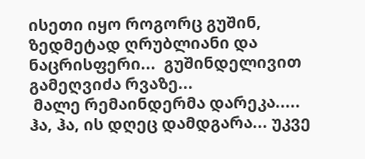ისეთი იყო როგორც გუშინ, ზედმეტად ღრუბლიანი და ნაცრისფერი...  გუშინდელივით გამეღვიძა რვაზე...
 მალე რემაინდერმა დარეკა..... ჰა, ჰა, ის დღეც დამდგარა... უკვე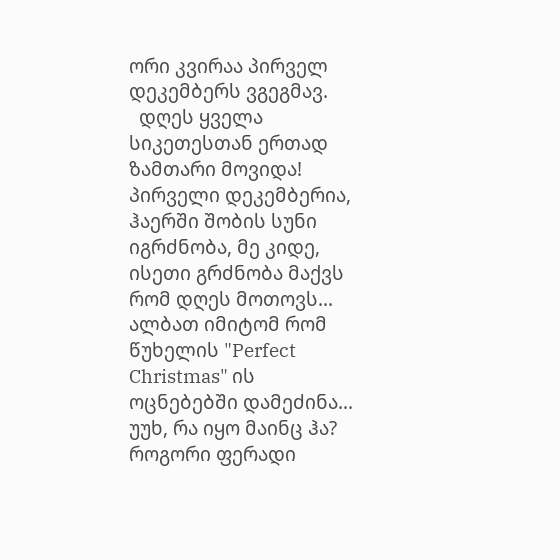ორი კვირაა პირველ დეკემბერს ვგეგმავ.
  დღეს ყველა სიკეთესთან ერთად ზამთარი მოვიდა! პირველი დეკემბერია, ჰაერში შობის სუნი იგრძნობა, მე კიდე, ისეთი გრძნობა მაქვს რომ დღეს მოთოვს... ალბათ იმიტომ რომ წუხელის "Perfect Christmas" ის ოცნებებში დამეძინა... უუხ, რა იყო მაინც ჰა?  როგორი ფერადი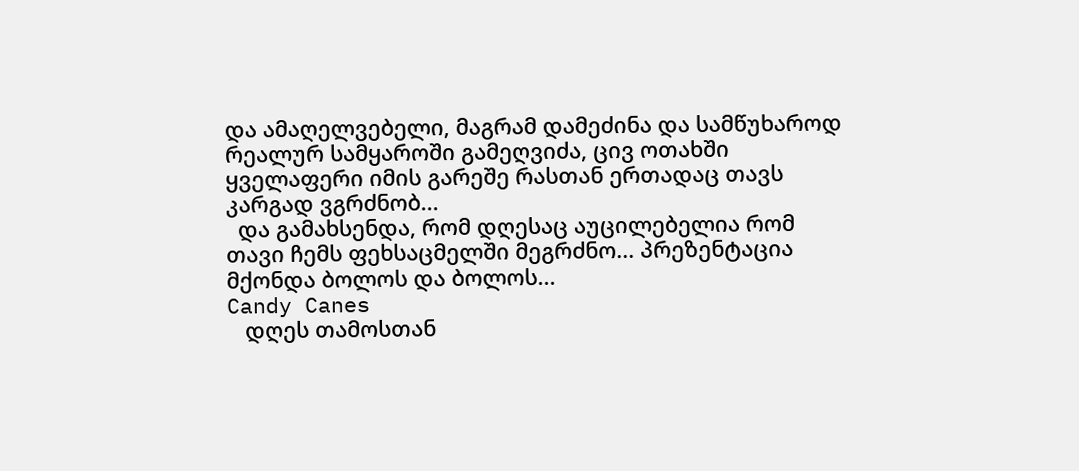და ამაღელვებელი, მაგრამ დამეძინა და სამწუხაროდ რეალურ სამყაროში გამეღვიძა, ცივ ოთახში ყველაფერი იმის გარეშე რასთან ერთადაც თავს კარგად ვგრძნობ...
  და გამახსენდა, რომ დღესაც აუცილებელია რომ თავი ჩემს ფეხსაცმელში მეგრძნო... პრეზენტაცია მქონდა ბოლოს და ბოლოს...
Candy Canes
   დღეს თამოსთან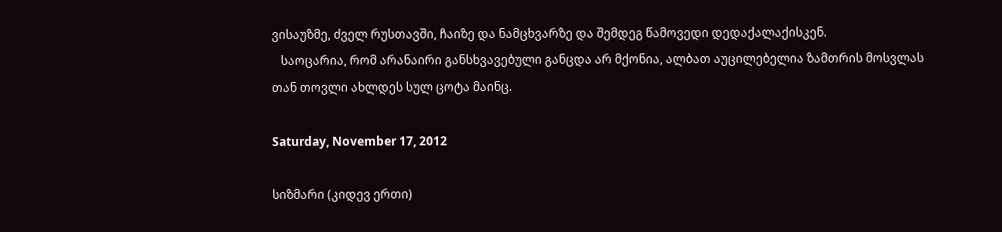ვისაუზმე, ძველ რუსთავში, ჩაიზე და ნამცხვარზე და შემდეგ წამოვედი დედაქალაქისკენ.
   საოცარია, რომ არანაირი განსხვავებული განცდა არ მქონია, ალბათ აუცილებელია ზამთრის მოსვლას თან თოვლი ახლდეს სულ ცოტა მაინც.

Saturday, November 17, 2012

სიზმარი (კიდევ ერთი)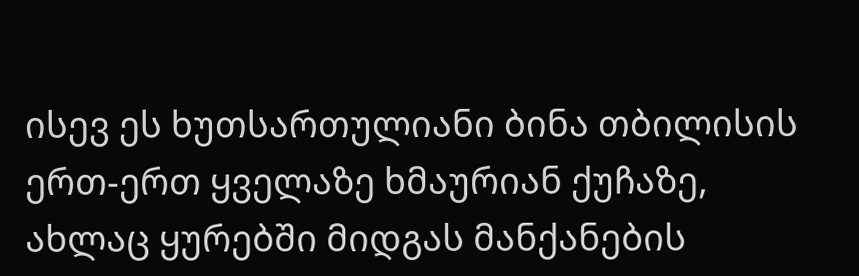ისევ ეს ხუთსართულიანი ბინა თბილისის ერთ-ერთ ყველაზე ხმაურიან ქუჩაზე, ახლაც ყურებში მიდგას მანქანების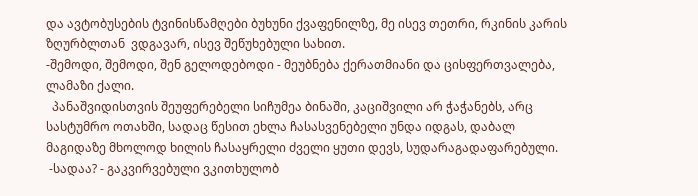და ავტობუსების ტვინისწამღები ბუხუნი ქვაფენილზე, მე ისევ თეთრი, რკინის კარის ზღურბლთან  ვდგავარ, ისევ შეწუხებული სახით.
-შემოდი, შემოდი, შენ გელოდებოდი - მეუბნება ქერათმიანი და ცისფერთვალება, ლამაზი ქალი.
  პანაშვიდისთვის შეუფერებელი სიჩუმეა ბინაში, კაციშვილი არ ჭაჭანებს, არც  სასტუმრო ოთახში, სადაც წესით ეხლა ჩასასვენებელი უნდა იდგას, დაბალ მაგიდაზე მხოლოდ ხილის ჩასაყრელი ძველი ყუთი დევს, სუდარაგადაფარებული.
 -სადაა? - გაკვირვებული ვკითხულობ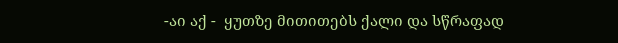-აი აქ -  ყუთზე მითითებს ქალი და სწრაფად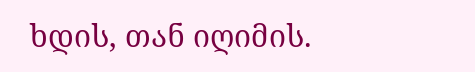ხდის, თან იღიმის.